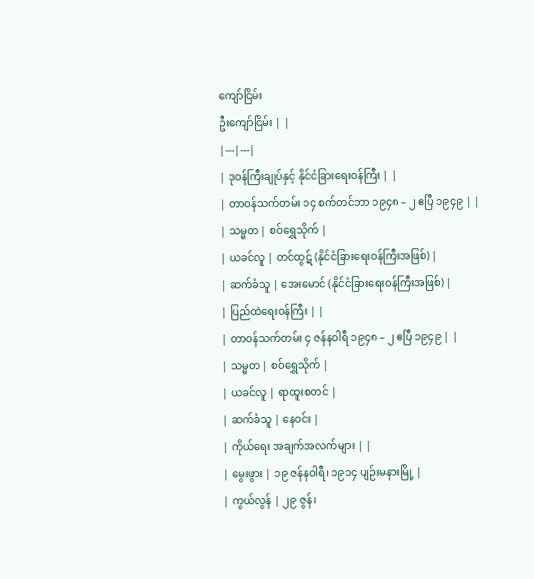ကျော်ငြိမ်း
ဦးကျော်ငြိမ်း | |
|---|---|
| ဒုဝန်ကြီးချုပ်နှင့် နိုင်ငံခြားရေးဝန်ကြီး | |
| တာဝန်သက်တမ်း ၁၄ စက်တင်ဘာ ၁၉၄၈ – ၂ ဧပြီ ၁၉၄၉ | |
| သမ္မတ | စဝ်ရွှေသိုက် |
| ယခင်လူ | တင်ထွဋ် (နိုင်ငံခြားရေးဝန်ကြီးအဖြစ်) |
| ဆက်ခံသူ | အေးမောင် (နိုင်ငံခြားရေးဝန်ကြီးအဖြစ်) |
| ပြည်ထဲရေးဝန်ကြီး | |
| တာဝန်သက်တမ်း ၄ ဇန်နဝါရီ ၁၉၄၈ – ၂ ဧပြီ ၁၉၄၉ | |
| သမ္မတ | စဝ်ရွှေသိုက် |
| ယခင်လူ | ရာထူးစတင် |
| ဆက်ခံသူ | နေဝင်း |
| ကိုယ်ရေး အချက်အလက်များ | |
| မွေးဖွား | ၁၉ ဇန်နဝါရီ၊ ၁၉၁၄ ပျဉ်းမနားမြို့ |
| ကွယ်လွန် | ၂၉ ဇွန်၊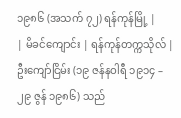၁၉၈၆ (အသက် ၇၂) ရန်ကုန်မြို့ |
| မိခင်ကျောင်း | ရန်ကုန်တက္ကသိုလ် |
ဦးကျော်ငြိမ်း (၁၉ ဇန်နဝါရီ ၁၉၁၄ – ၂၉ ဇွန် ၁၉၈၆) သည်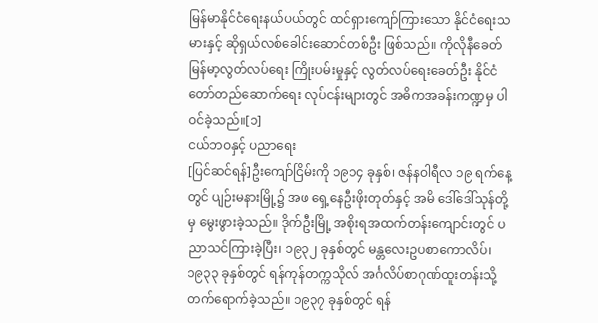မြန်မာနိုင်ငံရေးနယ်ပယ်တွင် ထင်ရှားကျော်ကြားသော နိုင်ငံရေးသမားနှင့် ဆိုရှယ်လစ်ခေါင်းဆောင်တစ်ဦး ဖြစ်သည်။ ကိုလိုနီခေတ် မြန်မာ့လွတ်လပ်ရေး ကြိုးပမ်းမှုနှင့် လွတ်လပ်ရေးခေတ်ဦး နိုင်ငံတော်တည်ဆောက်ရေး လုပ်ငန်းများတွင် အဓိကအခန်းကဏ္ဍမှ ပါဝင်ခဲ့သည်။[၁]
ငယ်ဘဝနှင့် ပညာရေး
[ပြင်ဆင်ရန်]ဦးကျော်ငြိမ်းကို ၁၉၁၄ ခုနှစ်၊ ဇန်နဝါရီလ ၁၉ ရက်နေ့တွင် ပျဉ်းမနားမြို့၌ အဖ ရှေ့နေဦးဖိုးတုတ်နှင့် အမိ ဒေါ်ဒေါ်သုန်တို့မှ မွေးဖွားခဲ့သည်။ ဒိုက်ဦးမြို့ အစိုးရအထက်တန်းကျောင်းတွင် ပညာသင်ကြားခဲ့ပြီး၊ ၁၉၃၂ ခုနှစ်တွင် မန္တလေးဥပစာကောလိပ်၊ ၁၉၃၃ ခုနှစ်တွင် ရန်ကုန်တက္ကသိုလ် အင်္ဂလိပ်စာဂုဏ်ထူးတန်းသို့ တက်ရောက်ခဲ့သည်။ ၁၉၃၇ ခုနှစ်တွင် ရန်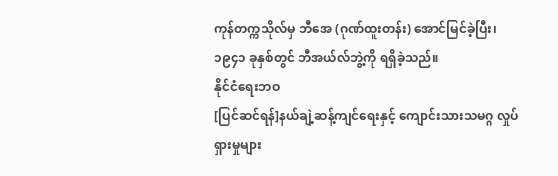ကုန်တက္ကသိုလ်မှ ဘီအေ (ဂုဏ်ထူးတန်း) အောင်မြင်ခဲ့ပြီး၊ ၁၉၄၁ ခုနှစ်တွင် ဘီအယ်လ်ဘွဲ့ကို ရရှိခဲ့သည်။
နိုင်ငံရေးဘဝ
[ပြင်ဆင်ရန်]နယ်ချဲ့ဆန့်ကျင်ရေးနှင့် ကျောင်းသားသမဂ္ဂ လှုပ်ရှားမှုများ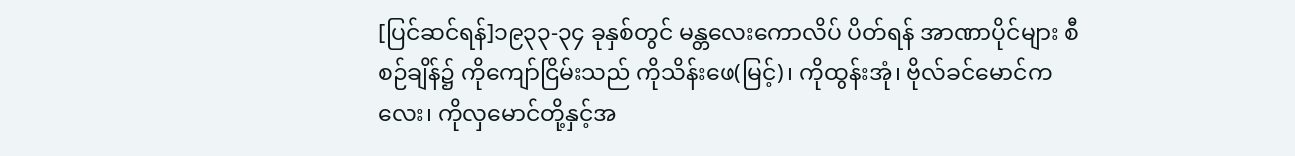[ပြင်ဆင်ရန်]၁၉၃၃-၃၄ ခုနှစ်တွင် မန္တလေးကောလိပ် ပိတ်ရန် အာဏာပိုင်များ စီစဉ်ချိန်၌ ကိုကျော်ငြိမ်းသည် ကိုသိန်းဖေ(မြင့်)၊ ကိုထွန်းအုံ၊ ဗိုလ်ခင်မောင်ကလေး၊ ကိုလှမောင်တို့နှင့်အ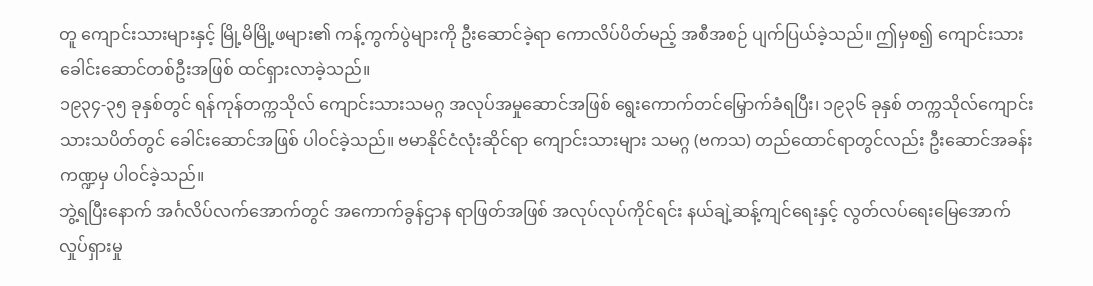တူ ကျောင်းသားများနှင့် မြို့မိမြို့ဖများ၏ ကန့်ကွက်ပွဲများကို ဦးဆောင်ခဲ့ရာ ကောလိပ်ပိတ်မည့် အစီအစဉ် ပျက်ပြယ်ခဲ့သည်။ ဤမှစ၍ ကျောင်းသားခေါင်းဆောင်တစ်ဦးအဖြစ် ထင်ရှားလာခဲ့သည်။
၁၉၃၄-၃၅ ခုနှစ်တွင် ရန်ကုန်တက္ကသိုလ် ကျောင်းသားသမဂ္ဂ အလုပ်အမှုဆောင်အဖြစ် ရွေးကောက်တင်မြှောက်ခံရပြီး၊ ၁၉၃၆ ခုနှစ် တက္ကသိုလ်ကျောင်းသားသပိတ်တွင် ခေါင်းဆောင်အဖြစ် ပါဝင်ခဲ့သည်။ ဗမာနိုင်ငံလုံးဆိုင်ရာ ကျောင်းသားများ သမဂ္ဂ (ဗကသ) တည်ထောင်ရာတွင်လည်း ဦးဆောင်အခန်းကဏ္ဍမှ ပါဝင်ခဲ့သည်။
ဘွဲ့ရပြီးနောက် အင်္ဂလိပ်လက်အောက်တွင် အကောက်ခွန်ဌာန ရာဖြတ်အဖြစ် အလုပ်လုပ်ကိုင်ရင်း နယ်ချဲ့ဆန့်ကျင်ရေးနှင့် လွတ်လပ်ရေးမြေအောက်လှုပ်ရှားမှု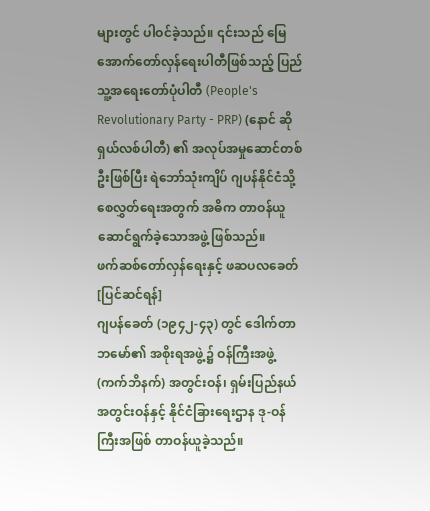များတွင် ပါဝင်ခဲ့သည်။ ၎င်းသည် မြေအောက်တော်လှန်ရေးပါတီဖြစ်သည့် ပြည်သူ့အရေးတော်ပုံပါတီ (People's Revolutionary Party - PRP) (နောင် ဆိုရှယ်လစ်ပါတီ) ၏ အလုပ်အမှုဆောင်တစ်ဦးဖြစ်ပြီး ရဲဘော်သုံးကျိပ် ဂျပန်နိုင်ငံသို့ စေလွှတ်ရေးအတွက် အဓိက တာဝန်ယူဆောင်ရွက်ခဲ့သောအဖွဲ့ ဖြစ်သည်။
ဖက်ဆစ်တော်လှန်ရေးနှင့် ဖဆပလခေတ်
[ပြင်ဆင်ရန်]
ဂျပန်ခေတ် (၁၉၄၂-၄၃) တွင် ဒေါက်တာဘမော်၏ အစိုးရအဖွဲ့၌ ဝန်ကြီးအဖွဲ့ (ကက်ဘိနက်) အတွင်းဝန်၊ ရှမ်းပြည်နယ်အတွင်းဝန်နှင့် နိုင်ငံခြားရေးဌာန ဒု-ဝန်ကြီးအဖြစ် တာဝန်ယူခဲ့သည်။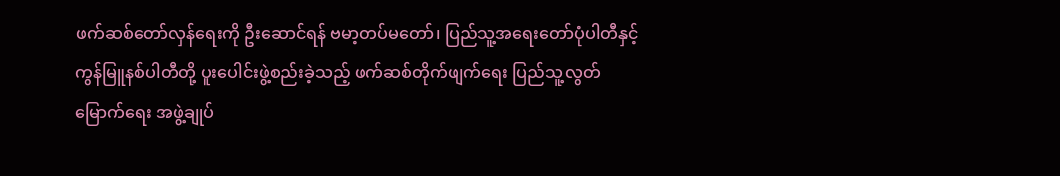ဖက်ဆစ်တော်လှန်ရေးကို ဦးဆောင်ရန် ဗမာ့တပ်မတော်၊ ပြည်သူ့အရေးတော်ပုံပါတီနှင့် ကွန်မြူနစ်ပါတီတို့ ပူးပေါင်းဖွဲ့စည်းခဲ့သည့် ဖက်ဆစ်တိုက်ဖျက်ရေး ပြည်သူ့လွတ်မြောက်ရေး အဖွဲ့ချုပ်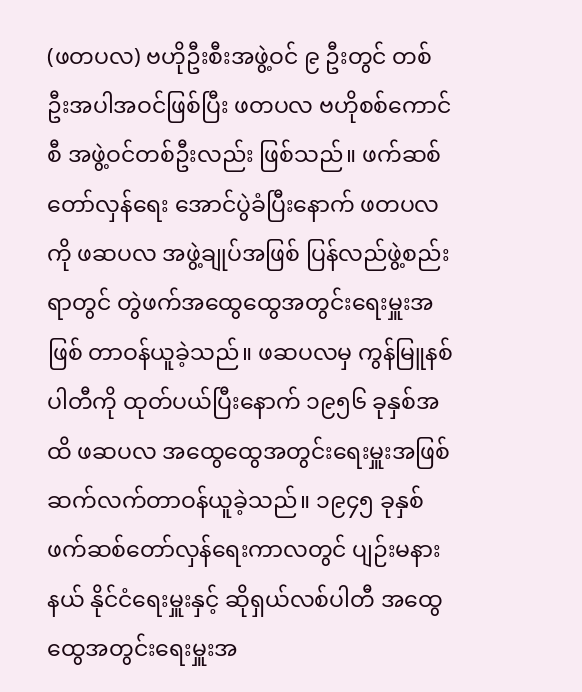(ဖတပလ) ဗဟိုဦးစီးအဖွဲ့ဝင် ၉ ဦးတွင် တစ်ဦးအပါအဝင်ဖြစ်ပြီး ဖတပလ ဗဟိုစစ်ကောင်စီ အဖွဲ့ဝင်တစ်ဦးလည်း ဖြစ်သည်။ ဖက်ဆစ်တော်လှန်ရေး အောင်ပွဲခံပြီးနောက် ဖတပလကို ဖဆပလ အဖွဲ့ချုပ်အဖြစ် ပြန်လည်ဖွဲ့စည်းရာတွင် တွဲဖက်အထွေထွေအတွင်းရေးမှူးအဖြစ် တာဝန်ယူခဲ့သည်။ ဖဆပလမှ ကွန်မြူနစ်ပါတီကို ထုတ်ပယ်ပြီးနောက် ၁၉၅၆ ခုနှစ်အထိ ဖဆပလ အထွေထွေအတွင်းရေးမှူးအဖြစ် ဆက်လက်တာဝန်ယူခဲ့သည်။ ၁၉၄၅ ခုနှစ် ဖက်ဆစ်တော်လှန်ရေးကာလတွင် ပျဉ်းမနားနယ် နိုင်ငံရေးမှူးနှင့် ဆိုရှယ်လစ်ပါတီ အထွေထွေအတွင်းရေးမှူးအ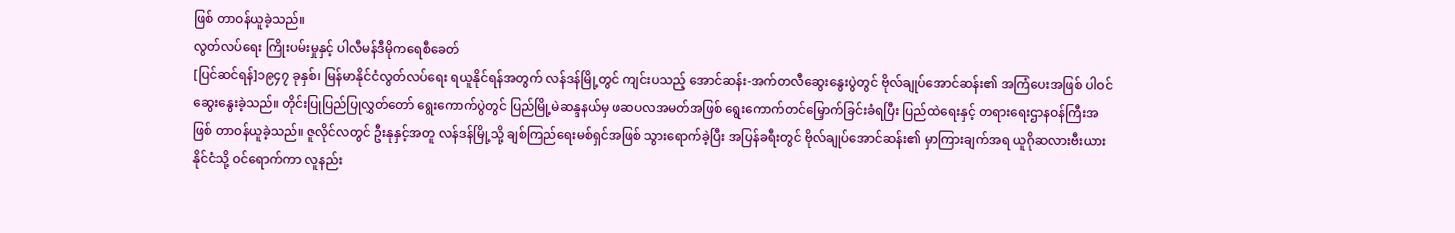ဖြစ် တာဝန်ယူခဲ့သည်။
လွတ်လပ်ရေး ကြိုးပမ်းမှုနှင့် ပါလီမန်ဒီမိုကရေစီခေတ်
[ပြင်ဆင်ရန်]၁၉၄၇ ခုနှစ်၊ မြန်မာနိုင်ငံလွတ်လပ်ရေး ရယူနိုင်ရန်အတွက် လန်ဒန်မြို့တွင် ကျင်းပသည့် အောင်ဆန်း-အက်တလီဆွေးနွေးပွဲတွင် ဗိုလ်ချုပ်အောင်ဆန်း၏ အကြံပေးအဖြစ် ပါဝင်ဆွေးနွေးခဲ့သည်။ တိုင်းပြုပြည်ပြုလွှတ်တော် ရွေးကောက်ပွဲတွင် ပြည်မြို့မဲဆန္ဒနယ်မှ ဖဆပလအမတ်အဖြစ် ရွေးကောက်တင်မြှောက်ခြင်းခံရပြီး ပြည်ထဲရေးနှင့် တရားရေးဌာနဝန်ကြီးအဖြစ် တာဝန်ယူခဲ့သည်။ ဇူလိုင်လတွင် ဦးနုနှင့်အတူ လန်ဒန်မြို့သို့ ချစ်ကြည်ရေးမစ်ရှင်အဖြစ် သွားရောက်ခဲ့ပြီး အပြန်ခရီးတွင် ဗိုလ်ချုပ်အောင်ဆန်း၏ မှာကြားချက်အရ ယူဂိုဆလားဗီးယားနိုင်ငံသို့ ဝင်ရောက်ကာ လူနည်း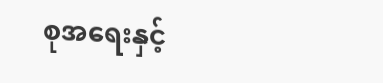စုအရေးနှင့်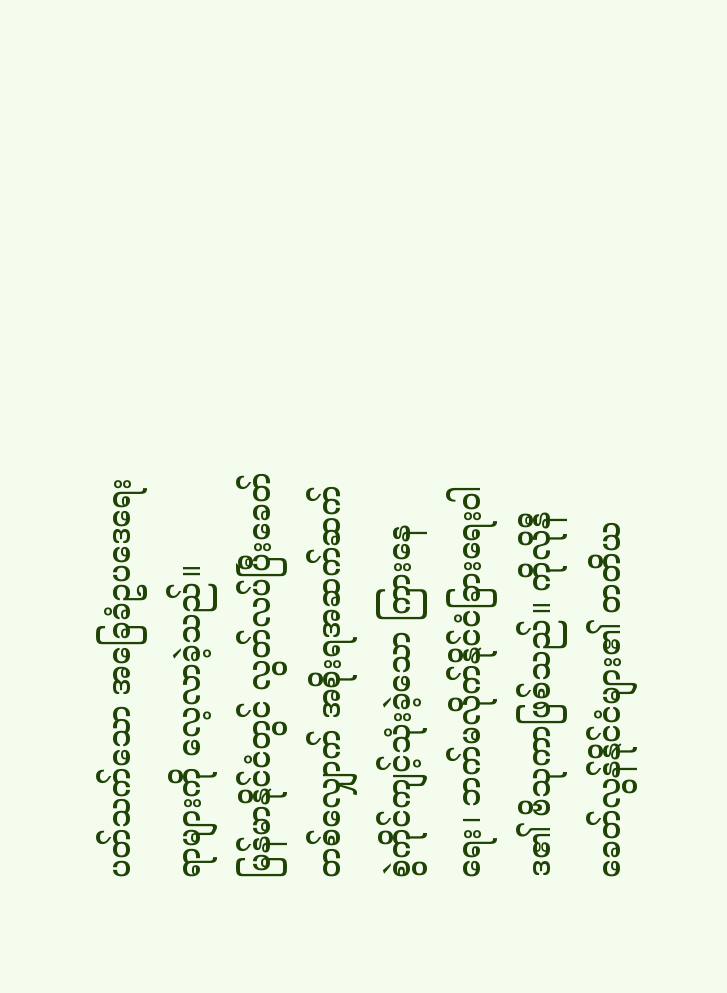ပတ်သက်သော အခြေခံဥပဒေရေးရာများကို လေ့လာခဲ့သည်။
မြန်မာနိုင်ငံတွင် လွတ်လပ်ပြီးခေတ်တစ်လျှောက် အစိုးရအဆက်ဆက် စွဲကိုင်ကျင့်သုံးခဲ့သော ကြားနေရေး၊ ဘက်မလိုက်နိုင်ငံခြားရေးဝါဒ၏ ဗိသုကာဖြစ်သည်။ ကိုလိုနီခေတ်လွန်နိုင်ငံများ၏ တတိယ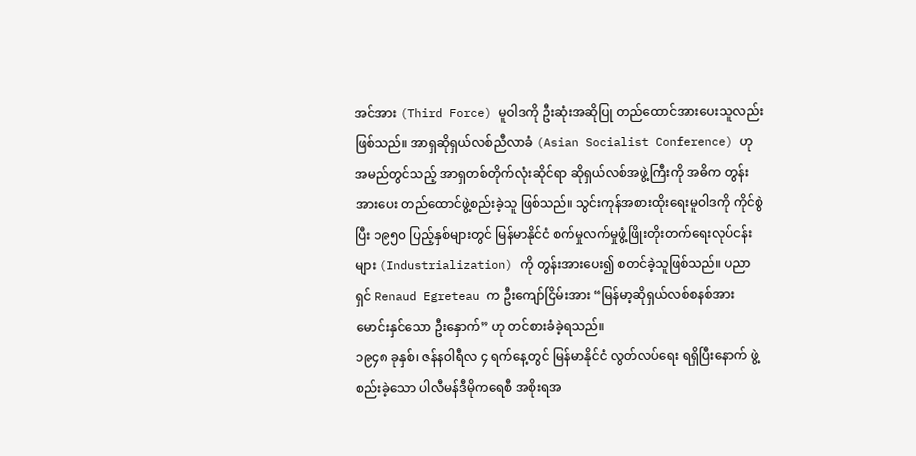အင်အား (Third Force) မူဝါဒကို ဦးဆုံးအဆိုပြု တည်ထောင်အားပေးသူလည်း ဖြစ်သည်။ အာရှဆိုရှယ်လစ်ညီလာခံ (Asian Socialist Conference) ဟု အမည်တွင်သည့် အာရှတစ်တိုက်လုံးဆိုင်ရာ ဆိုရှယ်လစ်အဖွဲ့ကြီးကို အဓိက တွန်းအားပေး တည်ထောင်ဖွဲ့စည်းခဲ့သူ ဖြစ်သည်။ သွင်းကုန်အစားထိုးရေးမူဝါဒကို ကိုင်စွဲပြီး ၁၉၅၀ ပြည့်နှစ်များတွင် မြန်မာနိုင်ငံ စက်မှုလက်မှုဖွံ့ဖြိုးတိုးတက်ရေးလုပ်ငန်းများ (Industrialization) ကို တွန်းအားပေး၍ စတင်ခဲ့သူဖြစ်သည်။ ပညာရှင် Renaud Egreteau က ဦးကျော်ငြိမ်းအား “မြန်မာ့ဆိုရှယ်လစ်စနစ်အား မောင်းနှင်သော ဦးနှောက်” ဟု တင်စားခံခဲ့ရသည်။
၁၉၄၈ ခုနှစ်၊ ဇန်နဝါရီလ ၄ ရက်နေ့တွင် မြန်မာနိုင်ငံ လွတ်လပ်ရေး ရရှိပြီးနောက် ဖွဲ့စည်းခဲ့သော ပါလီမန်ဒီမိုကရေစီ အစိုးရအ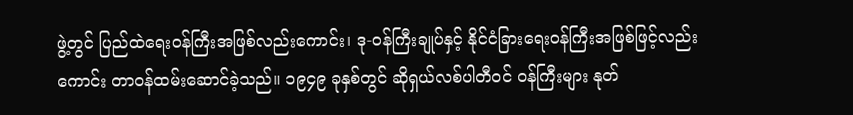ဖွဲ့တွင် ပြည်ထဲရေးဝန်ကြီးအဖြစ်လည်းကောင်း၊ ဒု-ဝန်ကြီးချုပ်နှင့် နိုင်ငံခြားရေးဝန်ကြီးအဖြစ်ဖြင့်လည်းကောင်း တာဝန်ထမ်းဆောင်ခဲ့သည်။ ၁၉၄၉ ခုနှစ်တွင် ဆိုရှယ်လစ်ပါတီဝင် ဝန်ကြီးများ နုတ်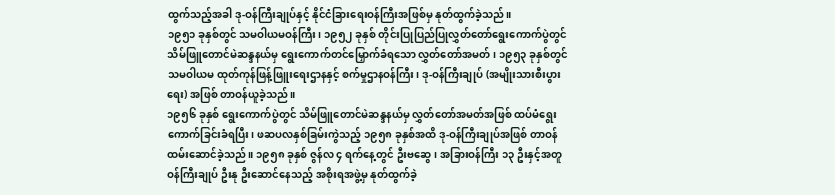ထွက်သည့်အခါ ဒု-ဝန်ကြီးချုပ်နှင့် နိုင်ငံခြားရေးဝန်ကြီးအဖြစ်မှ နုတ်ထွက်ခဲ့သည်။
၁၉၅၁ ခုနှစ်တွင် သမဝါယမဝန်ကြီး၊ ၁၉၅၂ ခုနှစ် တိုင်းပြုပြည်ပြုလွှတ်တော်ရွေးကောက်ပွဲတွင် သိမ်ဖြူတောင်မဲဆန္ဒနယ်မှ ရွေးကောက်တင်မြှောက်ခံရသော လွှတ်တော်အမတ်၊ ၁၉၅၃ ခုနှစ်တွင် သမဝါယမ ထုတ်ကုန်ဖြန့်ဖြူးရေးဌာနနှင့် စက်မှုဌာနဝန်ကြီး၊ ဒု-ဝန်ကြီးချုပ် (အမျိုးသားစီးပွားရေး) အဖြစ် တာဝန်ယူခဲ့သည်။
၁၉၅၆ ခုနှစ် ရွေးကောက်ပွဲတွင် သိမ်ဖြူတောင်မဲဆန္ဒနယ်မှ လွှတ်တော်အမတ်အဖြစ် ထပ်မံရွေးကောက်ခြင်းခံရပြီး၊ ဖဆပလနှစ်ခြမ်းကွဲသည့် ၁၉၅၈ ခုနှစ်အထိ ဒု-ဝန်ကြီးချုပ်အဖြစ် တာဝန်ထမ်းဆောင်ခဲ့သည်။ ၁၉၅၈ ခုနှစ် ဇွန်လ ၄ ရက်နေ့တွင် ဦးဗဆွေ၊ အခြားဝန်ကြီး ၁၃ ဦးနှင့်အတူ ဝန်ကြီးချုပ် ဦးနု ဦးဆောင်နေသည့် အစိုးရအဖွဲ့မှ နုတ်ထွက်ခဲ့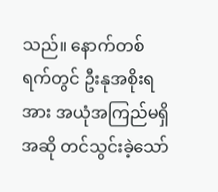သည်။ နောက်တစ်ရက်တွင် ဦးနုအစိုးရအား အယုံအကြည်မရှိအဆို တင်သွင်းခဲ့သော်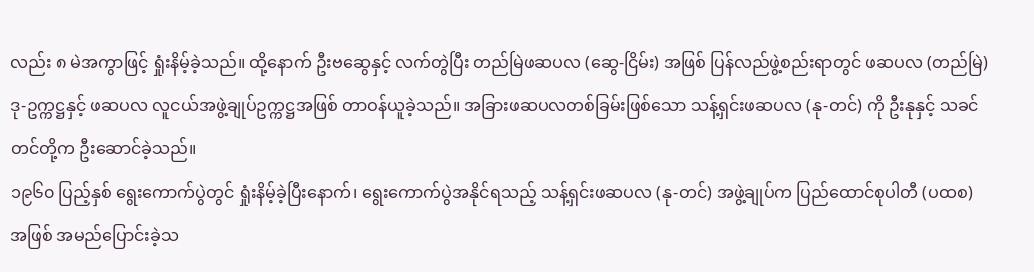လည်း ၈ မဲအကွာဖြင့် ရှုံးနိမ့်ခဲ့သည်။ ထို့နောက် ဦးဗဆွေနှင့် လက်တွဲပြီး တည်မြဲဖဆပလ (ဆွေ-ငြိမ်း) အဖြစ် ပြန်လည်ဖွဲ့စည်းရာတွင် ဖဆပလ (တည်မြဲ) ဒု-ဥက္ကဋ္ဌနှင့် ဖဆပလ လူငယ်အဖွဲ့ချုပ်ဥက္ကဋ္ဌအဖြစ် တာဝန်ယူခဲ့သည်။ အခြားဖဆပလတစ်ခြမ်းဖြစ်သော သန့်ရှင်းဖဆပလ (နု-တင်) ကို ဦးနုနှင့် သခင်တင်တို့က ဦးဆောင်ခဲ့သည်။
၁၉၆၀ ပြည့်နှစ် ရွေးကောက်ပွဲတွင် ရှုံးနိမ့်ခဲ့ပြီးနောက်၊ ရွေးကောက်ပွဲအနိုင်ရသည့် သန့်ရှင်းဖဆပလ (နု-တင်) အဖွဲ့ချုပ်က ပြည်ထောင်စုပါတီ (ပထစ) အဖြစ် အမည်ပြောင်းခဲ့သ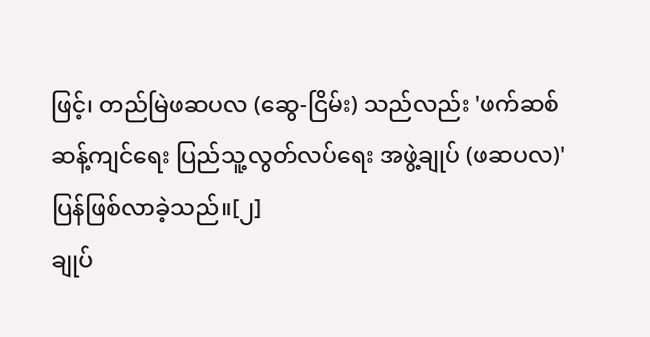ဖြင့်၊ တည်မြဲဖဆပလ (ဆွေ-ငြိမ်း) သည်လည်း 'ဖက်ဆစ်ဆန့်ကျင်ရေး ပြည်သူ့လွတ်လပ်ရေး အဖွဲ့ချုပ် (ဖဆပလ)' ပြန်ဖြစ်လာခဲ့သည်။[၂]
ချုပ်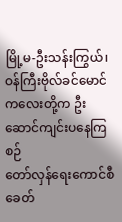မြို့မ-ဦးသန်းကြွယ်၊ ဝန်ကြီးဗိုလ်ခင်မောင်ကလေးတို့က ဦးဆောင်ကျင်းပနေကြစဉ်
တော်လှန်ရေးကောင်စီခေတ်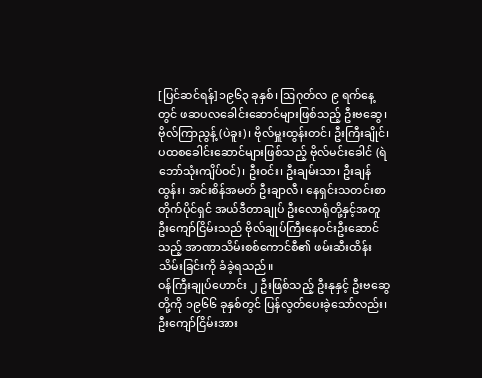[ပြင်ဆင်ရန်]၁၉၆၃ ခုနှစ်၊ ဩဂုတ်လ ၉ ရက်နေ့တွင် ဖဆပလခေါင်းဆောင်များဖြစ်သည့် ဦးဗဆွေ၊ ဗိုလ်ကြာညွန့် (ပဲခူး)၊ ဗိုလ်မှူးထွန်းတင်၊ ဦးကြီးချိုင်၊ ပထစခေါင်းဆောင်များဖြစ်သည့် ဗိုလ်မင်းခေါင် (ရဲဘော်သုံးကျိပ်ဝင်)၊ ဦးဝင်း၊ ဦးချမ်းသာ၊ ဦးချန်ထွန်း၊ အင်းစိန်အမတ် ဦးချာလီ၊ နေရှင်းသတင်းစာတိုက်ပိုင်ရှင် အယ်ဒီတာချုပ် ဦးလောရုံတို့နှင့်အတူ ဦးကျော်ငြိမ်းသည် ဗိုလ်ချုပ်ကြီးနေဝင်းဦးဆောင်သည့် အာဏာသိမ်းစစ်ကောင်စီ၏ ဖမ်းဆီးထိန်းသိမ်းခြင်းကို ခံခဲ့ရသည်။
ဝန်ကြီးချုပ်ဟောင်း ၂ ဦးဖြစ်သည့် ဦးနုနှင့် ဦးဗဆွေတို့ကို ၁၉၆၆ ခုနှစ်တွင် ပြန်လွတ်ပေးခဲ့သော်လည်း၊ ဦးကျော်ငြိမ်းအား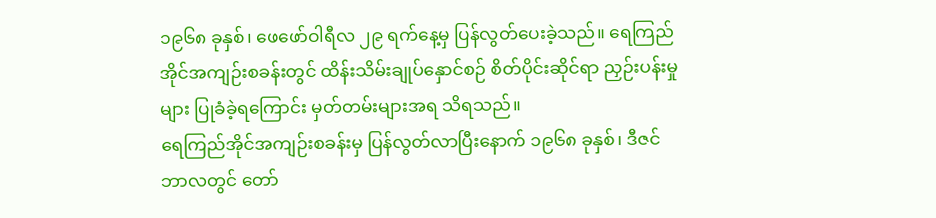၁၉၆၈ ခုနှစ်၊ ဖေဖော်ဝါရီလ ၂၉ ရက်နေ့မှ ပြန်လွတ်ပေးခဲ့သည်။ ရေကြည်အိုင်အကျဉ်းစခန်းတွင် ထိန်းသိမ်းချုပ်နှောင်စဉ် စိတ်ပိုင်းဆိုင်ရာ ညှဉ်းပန်းမှုများ ပြုခံခဲ့ရကြောင်း မှတ်တမ်းများအရ သိရသည်။
ရေကြည်အိုင်အကျဉ်းစခန်းမှ ပြန်လွတ်လာပြီးနောက် ၁၉၆၈ ခုနှစ်၊ ဒီဇင်ဘာလတွင် တော်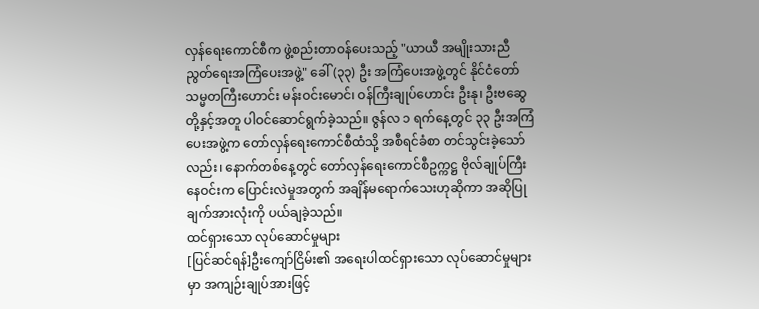လှန်ရေးကောင်စီက ဖွဲ့စည်းတာဝန်ပေးသည့် "ယာယီ အမျိုးသားညီညွတ်ရေးအကြံပေးအဖွဲ့" ခေါ် (၃၃) ဦး အကြံပေးအဖွဲ့တွင် နိုင်ငံတော်သမ္မတကြီးဟောင်း မန်းဝင်းမောင်၊ ဝန်ကြီးချုပ်ဟောင်း ဦးနု၊ ဦးဗဆွေတို့နှင့်အတူ ပါဝင်ဆောင်ရွက်ခဲ့သည်။ ဇွန်လ ၁ ရက်နေ့တွင် ၃၃ ဦးအကြံပေးအဖွဲ့က တော်လှန်ရေးကောင်စီထံသို့ အစီရင်ခံစာ တင်သွင်းခဲ့သော်လည်း၊ နောက်တစ်နေ့တွင် တော်လှန်ရေးကောင်စီဥက္ကဋ္ဌ ဗိုလ်ချုပ်ကြီးနေဝင်းက ပြောင်းလဲမှုအတွက် အချိန်မရောက်သေးဟုဆိုကာ အဆိုပြုချက်အားလုံးကို ပယ်ချခဲ့သည်။
ထင်ရှားသော လုပ်ဆောင်မှုများ
[ပြင်ဆင်ရန်]ဦးကျော်ငြိမ်း၏ အရေးပါထင်ရှားသော လုပ်ဆောင်မှုများမှာ အကျဉ်းချုပ်အားဖြင့်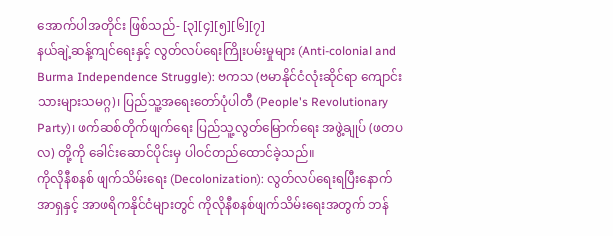အောက်ပါအတိုင်း ဖြစ်သည်- [၃][၄][၅][၆][၇]
နယ်ချဲ့ဆန့်ကျင်ရေးနှင့် လွတ်လပ်ရေးကြိုးပမ်းမှုများ (Anti-colonial and Burma Independence Struggle): ဗကသ (ဗမာနိုင်ငံလုံးဆိုင်ရာ ကျောင်းသားများသမဂ္ဂ)၊ ပြည်သူ့အရေးတော်ပုံပါတီ (People's Revolutionary Party)၊ ဖက်ဆစ်တိုက်ဖျက်ရေး ပြည်သူ့လွတ်မြောက်ရေး အဖွဲ့ချုပ် (ဖတပလ) တို့ကို ခေါင်းဆောင်ပိုင်းမှ ပါဝင်တည်ထောင်ခဲ့သည်။
ကိုလိုနီစနစ် ဖျက်သိမ်းရေး (Decolonization): လွတ်လပ်ရေးရပြီးနောက် အာရှနှင့် အာဖရိကနိုင်ငံများတွင် ကိုလိုနီစနစ်ဖျက်သိမ်းရေးအတွက် ဘန်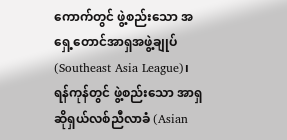ကောက်တွင် ဖွဲ့စည်းသော အရှေ့တောင်အာရှအဖွဲ့ချုပ် (Southeast Asia League)၊ ရန်ကုန်တွင် ဖွဲ့စည်းသော အာရှဆိုရှယ်လစ်ညီလာခံ (Asian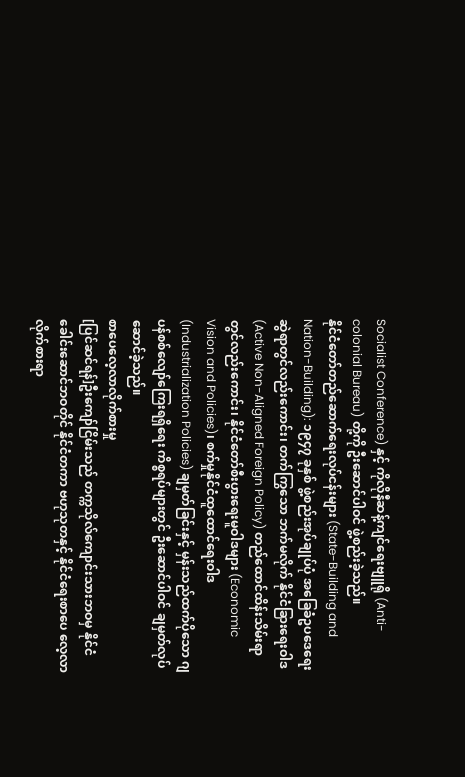Socialist Conference) နှင့် ကိုလိုနီဆန့်ကျင်ရေးဗျူရို (Anti-colonial Bureau) တို့ကို ဦးဆောင်ပါဝင် ဖွဲ့စည်းခဲ့သည်။
နိုင်ငံတော်တည်ဆောက်ရေးလုပ်ငန်းများ (State-Building and Nation-Building): ၁၉၄၇ ခုနှစ် ဖွဲ့စည်းအုပ်ချုပ်ပုံ အခြေခံဥပဒေရေးဆွဲရာတွင်လည်းကောင်း၊ တက်ကြွသော ဘက်မလိုက် နိုင်ငံခြားရေးဝါဒ (Active Non-Aligned Foreign Policy) တည်ထောင်ထိန်းသိမ်းရာတွင်လည်းကောင်း၊ နိုင်ငံတော်စီးပွားရေးမူဝါဒများ (Economic Vision and Policies)၊ စက်မှုနိုင်ငံထူထောင်ရေးဝါဒ (Industrialization Policies) ချမှတ်ခြင်းနှင့် မှန်းသည်ထက်ပိုသော ဂျပန်စစ်လျော်ကြေးရရှိရေး ကိစ္စရပ်များတွင် ဦးဆောင်ပါဝင် ချမှတ်လုပ်ဆောင်ခဲ့သည်။
စာပေလေ့လာလိုက်စားမှု
[ပြင်ဆင်ရန်]ဦးကျော်ငြိမ်းသည် တက္ကသိုလ်ကျောင်းသားဘဝမှ နိုင်ငံခေါင်းဆောင်ဘဝတိုင် နိုင်ငံတကာ ဗဟုသုတနှင့် နိုင်ငံရေးစာပေ လေ့လာလိုက်စားရာ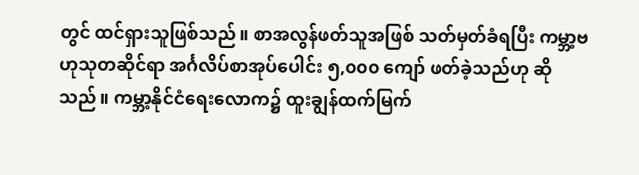တွင် ထင်ရှားသူဖြစ်သည်။ စာအလွန်ဖတ်သူအဖြစ် သတ်မှတ်ခံရပြီး ကမ္ဘာ့ဗဟုသုတဆိုင်ရာ အင်္ဂလိပ်စာအုပ်ပေါင်း ၅,၀၀၀ ကျော် ဖတ်ခဲ့သည်ဟု ဆိုသည်။ ကမ္ဘာ့နိုင်ငံရေးလောက၌ ထူးချွန်ထက်မြက်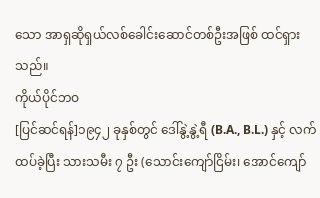သော အာရှဆိုရှယ်လစ်ခေါင်းဆောင်တစ်ဦးအဖြစ် ထင်ရှားသည်။
ကိုယ်ပိုင်ဘဝ
[ပြင်ဆင်ရန်]၁၉၄၂ ခုနှစ်တွင် ဒေါ်နွဲ့နွဲ့ရီ (B.A., B.L.) နှင့် လက်ထပ်ခဲ့ပြီး သားသမီး ၇ ဦး (သောင်းကျော်ငြိမ်း၊ အောင်ကျော်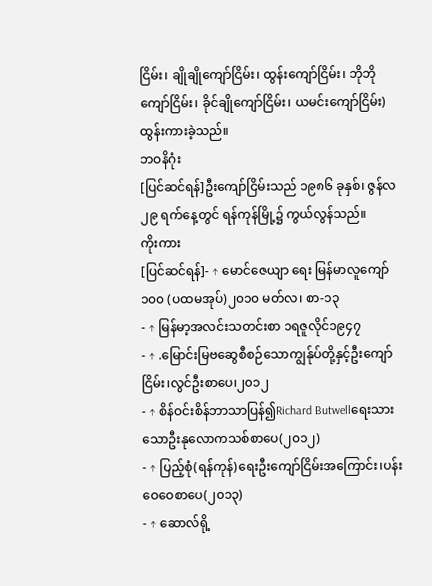ငြိမ်း၊ ချိုချိုကျော်ငြိမ်း၊ ထွန်းကျော်ငြိမ်း၊ ဘိုဘိုကျော်ငြိမ်း၊ ခိုင်ချိုကျော်ငြိမ်း၊ ယမင်းကျော်ငြိမ်း) ထွန်းကားခဲ့သည်။
ဘဝနိဂုံး
[ပြင်ဆင်ရန်]ဦးကျော်ငြိမ်းသည် ၁၉၈၆ ခုနှစ်၊ ဇွန်လ ၂၉ ရက်နေ့တွင် ရန်ကုန်မြို့၌ ကွယ်လွန်သည်။
ကိုးကား
[ပြင်ဆင်ရန်]- ↑ မောင်ဇေယျာ ရေး မြန်မာလူကျော် ၁၀၀ (ပထမအုပ်)၂၀၁၀ မတ်လ၊ စာ-၁၃
- ↑ မြန်မာ့အလင်းသတင်းစာ ၁ရဇူလိုင်၁၉၄၇
- ↑ .မြောင်းမြဗဆွေစီစဉ်သောကျွန်ုပ်တို့နှင့်ဦးကျော်ငြိမ်း၊လွင်ဦးစာပေ၊၂၀၁၂
- ↑ စိန်ဝင်းစိန်ဘာသာပြန်၍Richard Butwellရေးသားသောဦးနုလောကသစ်စာပေ(၂၀၁၂)
- ↑ ပြည့်စုံ(ရန်ကုန်)ရေးဦးကျော်ငြိမ်းအကြောင်း၊ပန်းဝေဝေစာပေ(၂၀၁၃)
- ↑ ဆောလ်ရို့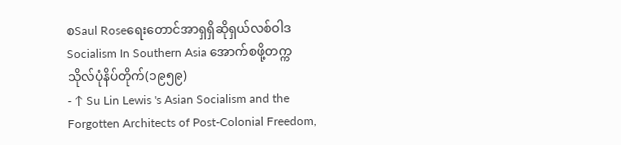စSaul Roseရေးတောင်အာရှရှိဆိုရှယ်လစ်ဝါဒSocialism In Southern Asia အောက်စဖို့တက္ကသိုလ်ပုံနိပ်တိုက်(၁၉၅၉)
- ↑ Su Lin Lewis 's Asian Socialism and the Forgotten Architects of Post-Colonial Freedom,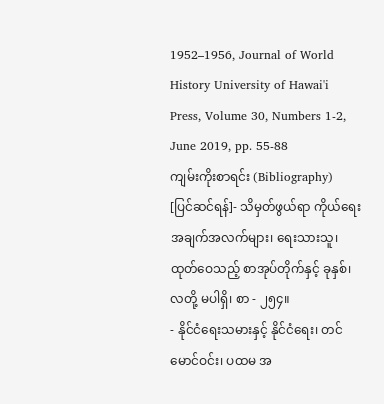1952–1956, Journal of World History University of Hawai'i Press, Volume 30, Numbers 1-2, June 2019, pp. 55-88
ကျမ်းကိုးစာရင်း (Bibliography)
[ပြင်ဆင်ရန်]- သိမှတ်ဖွယ်ရာ ကိုယ်ရေး အချက်အလက်များ၊ ရေးသားသူ၊ ထုတ်ဝေသည့် စာအုပ်တိုက်နှင့် ခုနှစ်၊ လတို့ မပါရှိ၊ စာ - ၂၅၄။
- နိုင်ငံရေးသမားနှင့် နိုင်ငံရေး၊ တင်မောင်ဝင်း၊ ပထမ အ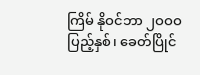ကြိမ် နိုဝင်ဘာ ၂ဝဝဝ ပြည့်နှစ်၊ ခေတ်ပြိုင်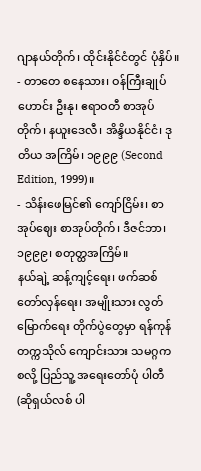ဂျာနယ်တိုက်၊ ထိုင်းနိုင်ငံတွင် ပုံနှိပ်။
- တာတေ စနေသား၊ ဝန်ကြီးချုပ်ဟောင်း ဦးနု၊ ဧရာဝတီ စာအုပ်တိုက်၊ နယူးဒေလီ၊ အိန္ဒိယနိုင်ငံ၊ ဒုတိယ အကြိမ်၊ ၁၉၉၉ (Second Edition, 1999)။
- သိန်းဖေမြင်၏ ကျော်ငြိမ်း၊ စာအုပ်ဈေး စာအုပ်တိုက်၊ ဒီဇင်ဘာ၊ ၁၉၉၉၊ စတုတ္ထအကြိမ်။
နယ်ချဲ့ ဆန့်ကျင့်ရေး၊ ဖက်ဆစ် တော်လှန်ရေး၊ အမျိုးသား လွတ်မြောက်ရေး တိုက်ပွဲတွေမှာ ရန်ကုန် တက္ကသိုလ် ကျောင်းသား သမဂ္ဂက စလို့ ပြည်သူ့ အရေးတော်ပုံ ပါတီ (ဆိုရှယ်လစ် ပါ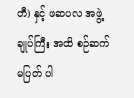တီ) နှင့် ဖဆပလ အဖွဲ့ချုပ်ကြီး အထိ စဉ်ဆက်မပြတ် ပါ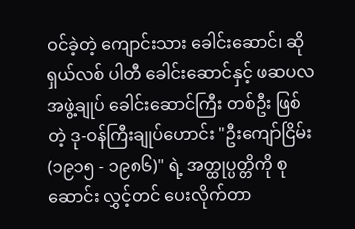ဝင်ခဲ့တဲ့ ကျောင်းသား ခေါင်းဆောင်၊ ဆိုရှယ်လစ် ပါတီ ခေါင်းဆောင်နှင့် ဖဆပလ အဖွဲ့ချုပ် ခေါင်းဆောင်ကြီး တစ်ဦး ဖြစ်တဲ့ ဒု-ဝန်ကြီးချုပ်ဟောင်း "ဦးကျော်ငြိမ်း (၁၉၁၅ - ၁၉၈၆)" ရဲ့ အတ္ထုပ္ပတ္တိကို စုဆောင်း လွှင့်တင် ပေးလိုက်တာ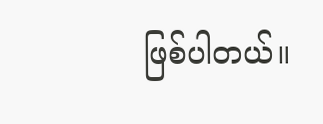ဖြစ်ပါတယ်။